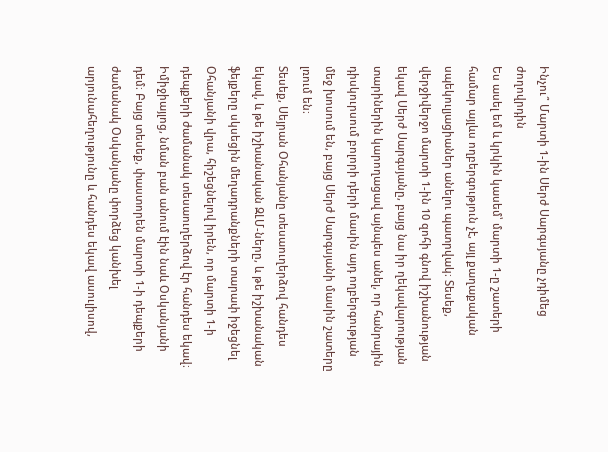Ինչու՞ Մարտի 1-ին Սերժ Սարգսյանը չդիմեց ժողովրդին
Ես ասել եմ և կրկին կասեմ՝ մարտի 1-ը շատերի համար այլևս ողբերգություն չէ, այլ քաղաքական սպեկուլյացիաներ անելու պատրվակ։ Տեսեք, վերջիվերջո մարտի 1-ին 10 զոհի գնով իշխանության եկավ Սերժ Սարգսյանը, բայց նա իր ղեկավարության տարիներին կարողացավ այնպես անել, որ հանրային դիսկուրսում բոլորի դերի մասին այդ ողբերգության մեջ խոսում են, բայց Սերժ Սարգսյանի մասին շատերը լռում են։
Տեսեք, Սեյրան Օհանյանը տեսաուղերձով հանդես եկավ, և թե իշխանական ԶԼՄ-ները, և թե իշխանական ֆեյքերը սկսեցին մեղադրանքների տարափ իջեցնել Օհանյանի վրա, հիշեցնելով իրեն, որ մարտի 1-ի դեպքերի ժամանակ տեսաուղերձով էր հանդես եկավ։ Իմիջիայլոց, նման բան անում էին նաև Օսկանյանի դեմ։ Բայց տեսեք, փաստորեն մարտի 1-ի դեպքերի ժամանակ Օսկանյանը փորձեց կանխել արյունահեղությունը և հանդես եկավ ասուլիսով,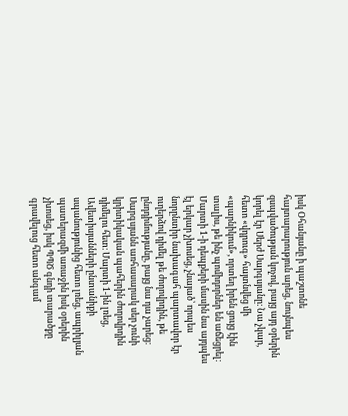իսկ Օհանյանը ի պաշտոնե հայտարարություն արեց, նույնպես զսպվածության կոչով, բայց այդ օրերին կորել էր Սերժ Սարգսյանը։ Նա չկար, հետո «վդրուգ» հայտնվեց մի «պարնիկում», որտեղ իրեն ցույց էին տալիս, թե ինչ պոմիդորներ են աճեցրել։
Մարտի 1-ի դեպքերի մասին նա այդպես էլ երկար չխոսեց, չնայած՝ որպես նորընտիր նախագահ պարտավոր էր ուղերձով դիմել թե ժողովրդին, թե ընդդիմությանը, բայց նա դա չարեց։ Սարգսյանն առհասարակ սեր չունի կրիտիկական պահերին ժողովրդին դիմելու հետ։ Մարտի 1-ին լռեց, Ավետիսյանների ընտանիքի սպանությունից հետո լռեց, ապրիլյան պատերազմի առաջին իսկ օրերին չխոսեց, իսկ ՊՊԾ գնդի տարածքը գրավելուց հետո անգամ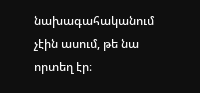նախագահականում չէին ասում, թե նա որտեղ էր։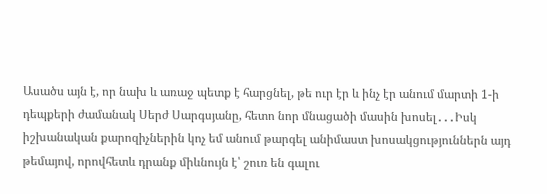Ասածս այն է, որ նախ և առաջ պետք է հարցնել, թե ուր էր և ինչ էր անում մարտի 1-ի դեպքերի ժամանակ Սերժ Սարգսյանը, հետո նոր մնացածի մասին խոսել․․․Իսկ իշխանական քարոզիչներին կոչ եմ անում թարգել անիմաստ խոսակցություններն այդ թեմայով, որովհետև դրանք միևնույն է՝ շուռ են գալու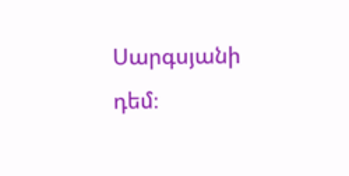Սարգսյանի դեմ։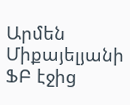Արմեն Միքայելյանի ՖԲ էջից